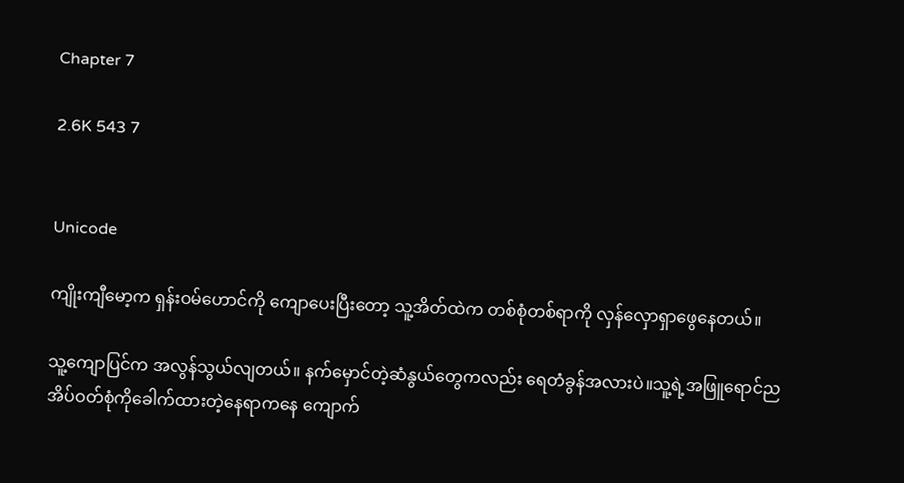Chapter 7

2.6K 543 7


Unicode

ကျိုးကျီမော့က ရှန်းဝမ်ဟောင်ကို ကျောပေးပြီးတော့ သူ့အိတ်ထဲက တစ်စုံတစ်ရာကို လှန်လှောရှာဖွေနေတယ်။

သူ့ကျောပြင်က အလွန်သွယ်လျတယ်။ နက်မှောင်တဲ့ဆံနွယ်တွေကလည်း ရေတံခွန်အလားပဲ။သူ့ရဲ့အဖြူရောင်ညအိပ်ဝတ်စုံကိုခေါက်ထားတဲ့နေရာကနေ ကျောက်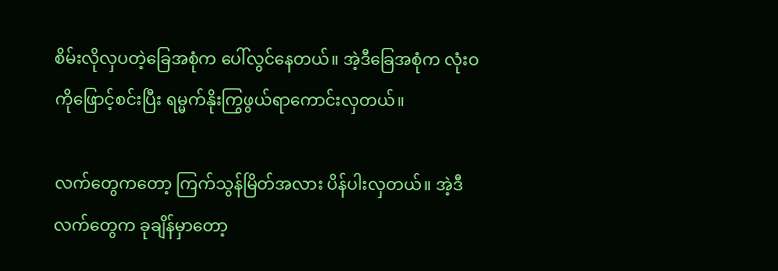စိမ်းလိုလှပတဲ့ခြေအစုံက ပေါ်လွင်နေတယ်။ အဲ့ဒီခြေအစုံက လုံးဝကိုဖြောင့်စင်းပြီး ရမ္မက်နိုးကြွဖွယ်ရာကောင်းလှတယ်။

လက်တွေကတော့ ကြက်သွန်မြိတ်အလား ပိန်ပါးလှတယ်။ အဲ့ဒီလက်တွေက ခုချိန်မှာတော့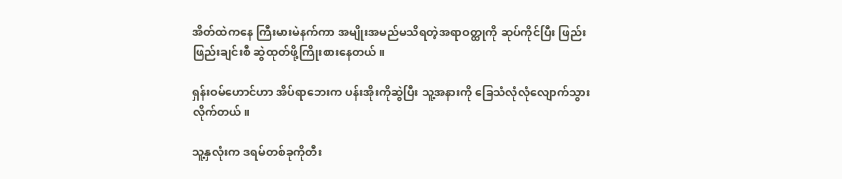အိတ်ထဲကနေ ကြီးမားမဲနက်ကာ အမျိုးအမည်မသိရတဲ့အရာဝတ္ထုကို ဆုပ်ကိုင်ပြီး ဖြည်းဖြည်းချင်းစီ ဆွဲထုတ်ဖို့ကြိုးစားနေတယ်။

ရှန်းဝမ်ဟောင်ဟာ အိပ်ရာဘေးက ပန်းအိုးကိုဆွဲပြီး သူ့အနားကို ခြေသံလုံလုံလျောက်သွားလိုက်တယ်။

သူ့နှလုံးက ဒရမ်တစ်ခုကိုတီး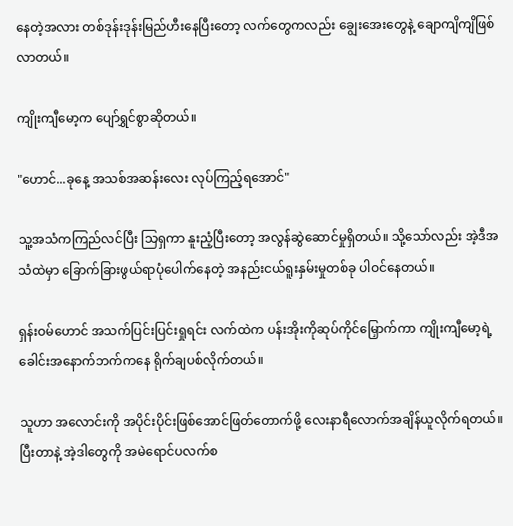နေတဲ့အလား တစ်ဒုန်းဒုန်းမြည်ဟီးနေပြီးတော့ လက်တွေကလည်း ချွေးအေးတွေနဲ့ ချောကျိကျိဖြစ်လာတယ်။

ကျိုးကျီမော့က ပျော်ရွှင်စွာဆိုတယ်။

"ဟောင်...ခုနေ့ အသစ်အဆန်းလေး လုပ်ကြည့်ရအောင်"

သူ့အသံကကြည်လင်ပြီး သြရှကာ နူးညံ့ပြီးတော့ အလွန်ဆွဲဆောင်မှုရှိတယ်။ သို့သော်လည်း အဲ့ဒီအသံထဲမှာ ခြောက်ခြားဖွယ်ရာပုံပေါက်နေတဲ့ အနည်းငယ်ရူးနှမ်းမှုတစ်ခု ပါဝင်နေတယ်။

ရှန်းဝမ်ဟောင် အသက်ပြင်းပြင်းရှုရင်း လက်ထဲက ပန်းအိုးကိုဆုပ်ကိုင်မြှောက်ကာ ကျိုးကျီမော့ရဲ့ခေါင်းအနောက်ဘက်ကနေ ရိုက်ချပစ်လိုက်တယ်။

သူဟာ အလောင်းကို အပိုင်းပိုင်းဖြစ်အောင်ဖြတ်တောက်ဖို့ လေးနာရီလောက်အချိန်ယူလိုက်ရတယ်။ ပြီးတာနဲ့ အဲ့ဒါတွေကို အမဲရောင်ပလက်စ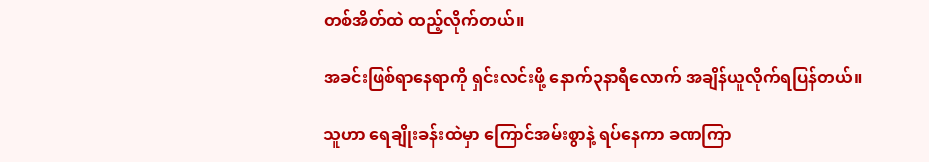တစ်အိတ်ထဲ ထည့်လိုက်တယ်။

အခင်းဖြစ်ရာနေရာကို ရှင်းလင်းဖို့ နောက်၃နာရီလောက် အချိန်ယူလိုက်ရပြန်တယ်။

သူဟာ ရေချိုးခန်းထဲမှာ ကြောင်အမ်းစွာနဲ့ ရပ်နေကာ ခဏကြာ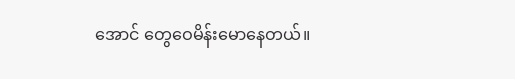အောင် တွေဝေမိန်းမောနေတယ်။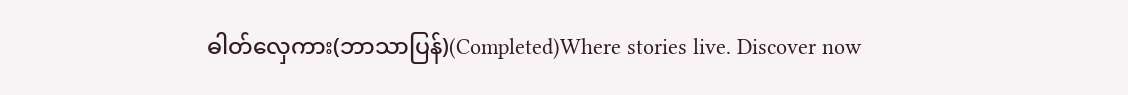ဓါတ်လှေကား(ဘာသာပြန်)(Completed)Where stories live. Discover now